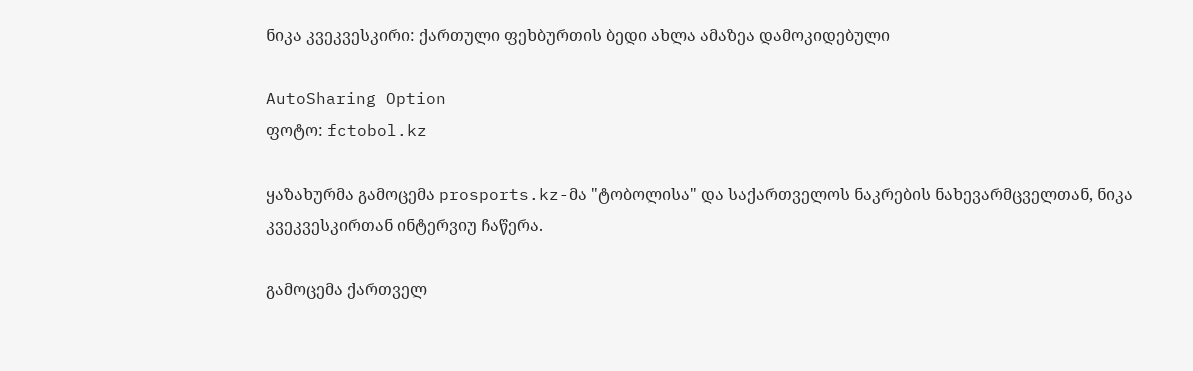ნიკა კვეკვესკირი: ქართული ფეხბურთის ბედი ახლა ამაზეა დამოკიდებული

AutoSharing Option
ფოტო: fctobol.kz

ყაზახურმა გამოცემა prosports.kz-მა "ტობოლისა" და საქართველოს ნაკრების ნახევარმცველთან, ნიკა კვეკვესკირთან ინტერვიუ ჩაწერა.

გამოცემა ქართველ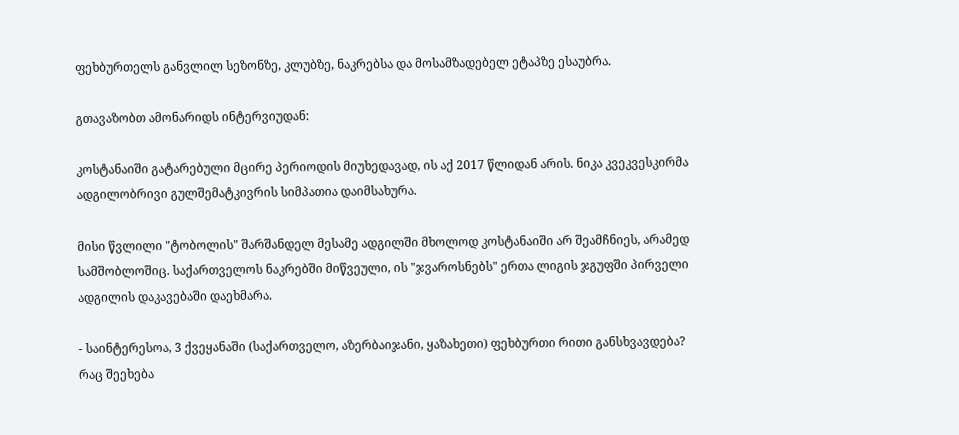ფეხბურთელს განვლილ სეზონზე, კლუბზე, ნაკრებსა და მოსამზადებელ ეტაპზე ესაუბრა.

გთავაზობთ ამონარიდს ინტერვიუდან:

კოსტანაიში გატარებული მცირე პერიოდის მიუხედავად, ის აქ 2017 წლიდან არის. ნიკა კვეკვესკირმა ადგილობრივი გულშემატკივრის სიმპათია დაიმსახურა.

მისი წვლილი "ტობოლის" შარშანდელ მესამე ადგილში მხოლოდ კოსტანაიში არ შეამჩნიეს, არამედ სამშობლოშიც. საქართველოს ნაკრებში მიწვეული, ის "ჯვაროსნებს" ერთა ლიგის ჯგუფში პირველი ადგილის დაკავებაში დაეხმარა.

- საინტერესოა, 3 ქვეყანაში (საქართველო, აზერბაიჯანი, ყაზახეთი) ფეხბურთი რითი განსხვავდება? რაც შეეხება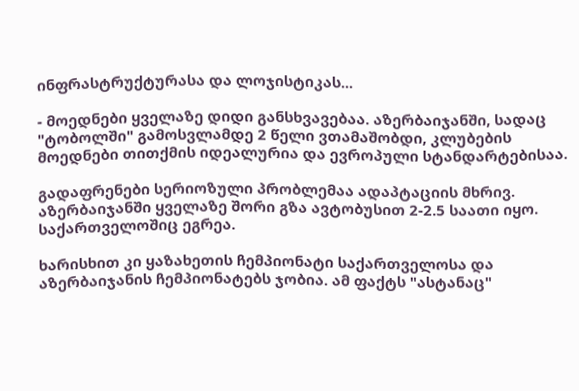ინფრასტრუქტურასა და ლოჯისტიკას...

- მოედნები ყველაზე დიდი განსხვავებაა. აზერბაიჯანში, სადაც "ტობოლში" გამოსვლამდე 2 წელი ვთამაშობდი, კლუბების მოედნები თითქმის იდეალურია და ევროპული სტანდარტებისაა.

გადაფრენები სერიოზული პრობლემაა ადაპტაციის მხრივ. აზერბაიჯანში ყველაზე შორი გზა ავტობუსით 2-2.5 საათი იყო. საქართველოშიც ეგრეა.

ხარისხით კი ყაზახეთის ჩემპიონატი საქართველოსა და აზერბაიჯანის ჩემპიონატებს ჯობია. ამ ფაქტს "ასტანაც"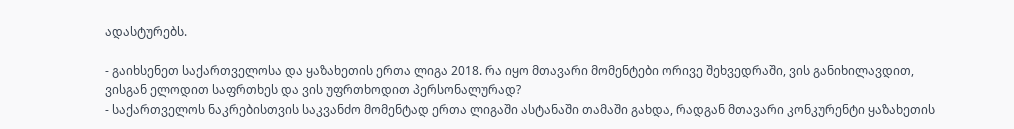ადასტურებს.

- გაიხსენეთ საქართველოსა და ყაზახეთის ერთა ლიგა 2018. რა იყო მთავარი მომენტები ორივე შეხვედრაში, ვის განიხილავდით, ვისგან ელოდით საფრთხეს და ვის უფრთხოდით პერსონალურად?
- საქართველოს ნაკრებისთვის საკვანძო მომენტად ერთა ლიგაში ასტანაში თამაში გახდა, რადგან მთავარი კონკურენტი ყაზახეთის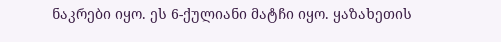ნაკრები იყო. ეს 6-ქულიანი მატჩი იყო. ყაზახეთის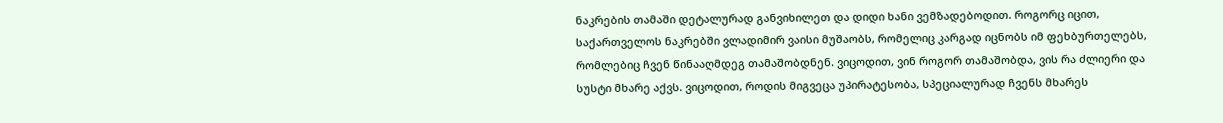ნაკრების თამაში დეტალურად განვიხილეთ და დიდი ხანი ვემზადებოდით. როგორც იცით, საქართველოს ნაკრებში ვლადიმირ ვაისი მუშაობს, რომელიც კარგად იცნობს იმ ფეხბურთელებს, რომლებიც ჩვენ წინააღმდეგ თამაშობდნენ. ვიცოდით, ვინ როგორ თამაშობდა, ვის რა ძლიერი და სუსტი მხარე აქვს. ვიცოდით, როდის მიგვეცა უპირატესობა, სპეციალურად ჩვენს მხარეს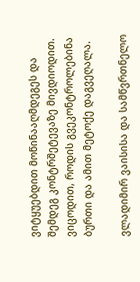ვიტყუებდით მოწინააღმდეგეს და შემდეგ კონტრშეტევაზე მივდიოდით. ვიცოდით, როდის გვეკონტროლებინა ბურთი და ამით მეტოქე დაგვეღალა.

ვლადიმირ ვაისისა და სამწვრთნელო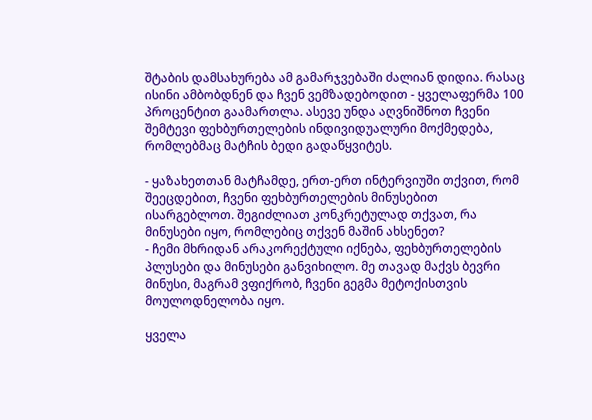შტაბის დამსახურება ამ გამარჯვებაში ძალიან დიდია. რასაც ისინი ამბობდნენ და ჩვენ ვემზადებოდით - ყველაფერმა 100 პროცენტით გაამართლა. ასევე უნდა აღვნიშნოთ ჩვენი შემტევი ფეხბურთელების ინდივიდუალური მოქმედება, რომლებმაც მატჩის ბედი გადაწყვიტეს.

- ყაზახეთთან მატჩამდე, ერთ-ერთ ინტერვიუში თქვით, რომ შეეცდებით, ჩვენი ფეხბურთელების მინუსებით ისარგებლოთ. შეგიძლიათ კონკრეტულად თქვათ, რა მინუსები იყო, რომლებიც თქვენ მაშინ ახსენეთ?
- ჩემი მხრიდან არაკორექტული იქნება, ფეხბურთელების პლუსები და მინუსები განვიხილო. მე თავად მაქვს ბევრი მინუსი, მაგრამ ვფიქრობ, ჩვენი გეგმა მეტოქისთვის მოულოდნელობა იყო.

ყველა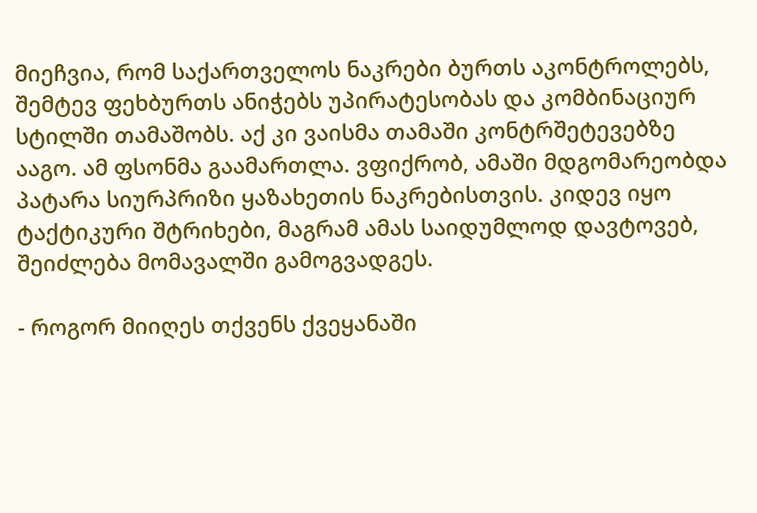მიეჩვია, რომ საქართველოს ნაკრები ბურთს აკონტროლებს, შემტევ ფეხბურთს ანიჭებს უპირატესობას და კომბინაციურ სტილში თამაშობს. აქ კი ვაისმა თამაში კონტრშეტევებზე ააგო. ამ ფსონმა გაამართლა. ვფიქრობ, ამაში მდგომარეობდა პატარა სიურპრიზი ყაზახეთის ნაკრებისთვის. კიდევ იყო ტაქტიკური შტრიხები, მაგრამ ამას საიდუმლოდ დავტოვებ, შეიძლება მომავალში გამოგვადგეს.

- როგორ მიიღეს თქვენს ქვეყანაში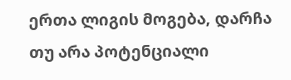ერთა ლიგის მოგება, დარჩა თუ არა პოტენციალი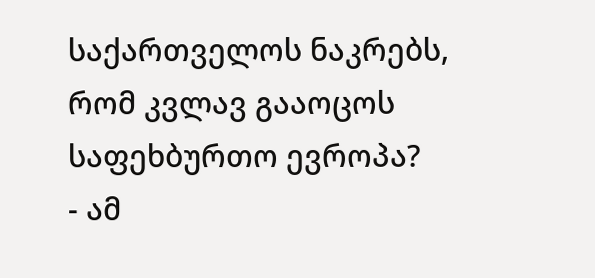საქართველოს ნაკრებს, რომ კვლავ გააოცოს საფეხბურთო ევროპა?
- ამ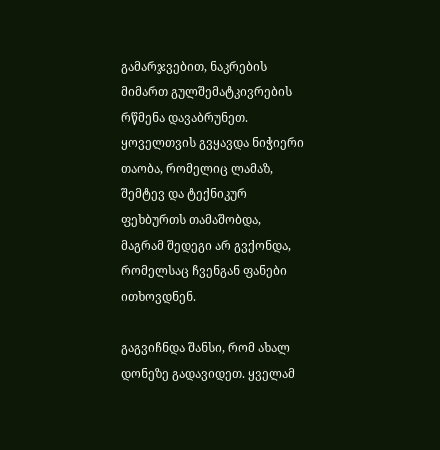გამარჯვებით, ნაკრების მიმართ გულშემატკივრების რწმენა დავაბრუნეთ. ყოველთვის გვყავდა ნიჭიერი თაობა, რომელიც ლამაზ, შემტევ და ტექნიკურ ფეხბურთს თამაშობდა, მაგრამ შედეგი არ გვქონდა, რომელსაც ჩვენგან ფანები ითხოვდნენ.

გაგვიჩნდა შანსი, რომ ახალ დონეზე გადავიდეთ. ყველამ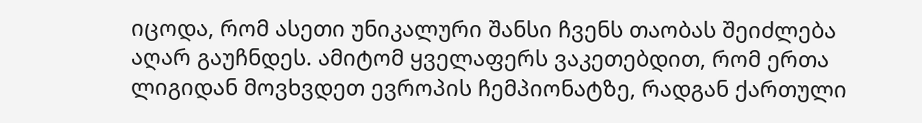იცოდა, რომ ასეთი უნიკალური შანსი ჩვენს თაობას შეიძლება აღარ გაუჩნდეს. ამიტომ ყველაფერს ვაკეთებდით, რომ ერთა ლიგიდან მოვხვდეთ ევროპის ჩემპიონატზე, რადგან ქართული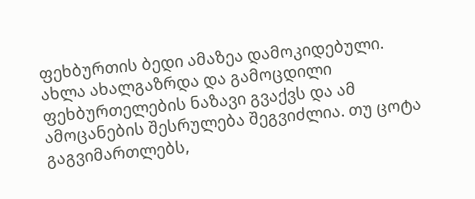ფეხბურთის ბედი ამაზეა დამოკიდებული. ახლა ახალგაზრდა და გამოცდილი ფეხბურთელების ნაზავი გვაქვს და ამ ამოცანების შესრულება შეგვიძლია. თუ ცოტა გაგვიმართლებს,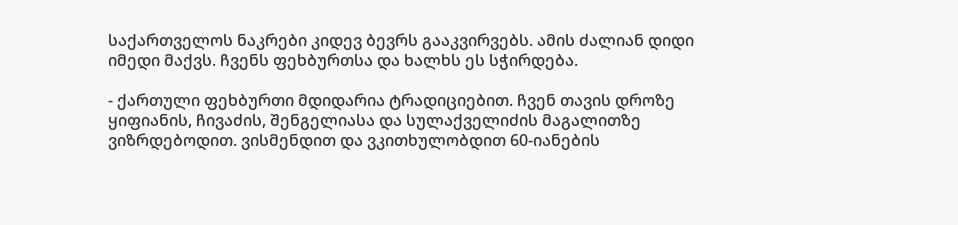საქართველოს ნაკრები კიდევ ბევრს გააკვირვებს. ამის ძალიან დიდი იმედი მაქვს. ჩვენს ფეხბურთსა და ხალხს ეს სჭირდება.

- ქართული ფეხბურთი მდიდარია ტრადიციებით. ჩვენ თავის დროზე ყიფიანის, ჩივაძის, შენგელიასა და სულაქველიძის მაგალითზე ვიზრდებოდით. ვისმენდით და ვკითხულობდით 60-იანების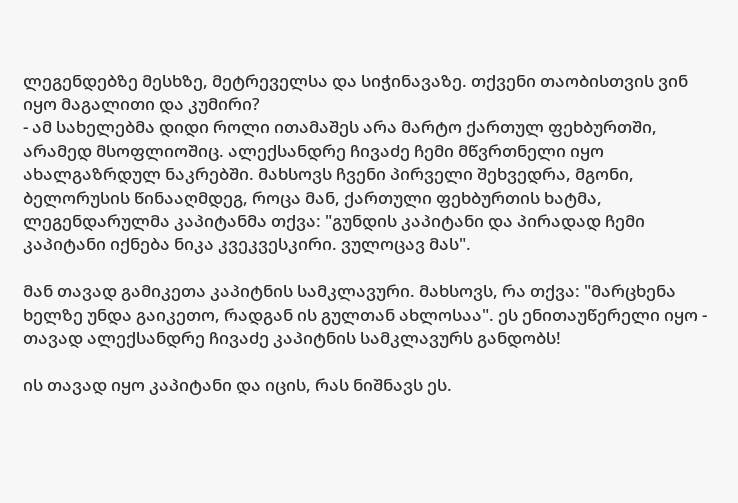ლეგენდებზე მესხზე, მეტრეველსა და სიჭინავაზე. თქვენი თაობისთვის ვინ იყო მაგალითი და კუმირი?
- ამ სახელებმა დიდი როლი ითამაშეს არა მარტო ქართულ ფეხბურთში, არამედ მსოფლიოშიც. ალექსანდრე ჩივაძე ჩემი მწვრთნელი იყო ახალგაზრდულ ნაკრებში. მახსოვს ჩვენი პირველი შეხვედრა, მგონი, ბელორუსის წინააღმდეგ, როცა მან, ქართული ფეხბურთის ხატმა, ლეგენდარულმა კაპიტანმა თქვა: "გუნდის კაპიტანი და პირადად ჩემი კაპიტანი იქნება ნიკა კვეკვესკირი. ვულოცავ მას".

მან თავად გამიკეთა კაპიტნის სამკლავური. მახსოვს, რა თქვა: "მარცხენა ხელზე უნდა გაიკეთო, რადგან ის გულთან ახლოსაა". ეს ენითაუწერელი იყო - თავად ალექსანდრე ჩივაძე კაპიტნის სამკლავურს განდობს!

ის თავად იყო კაპიტანი და იცის, რას ნიშნავს ეს.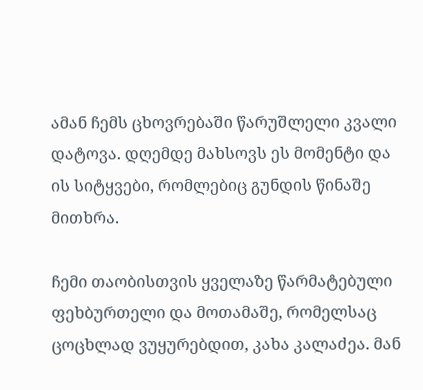ამან ჩემს ცხოვრებაში წარუშლელი კვალი დატოვა. დღემდე მახსოვს ეს მომენტი და ის სიტყვები, რომლებიც გუნდის წინაშე მითხრა.

ჩემი თაობისთვის ყველაზე წარმატებული ფეხბურთელი და მოთამაშე, რომელსაც ცოცხლად ვუყურებდით, კახა კალაძეა. მან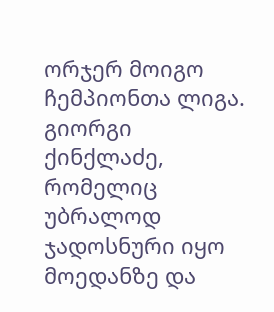ორჯერ მოიგო ჩემპიონთა ლიგა. გიორგი ქინქლაძე, რომელიც უბრალოდ ჯადოსნური იყო მოედანზე და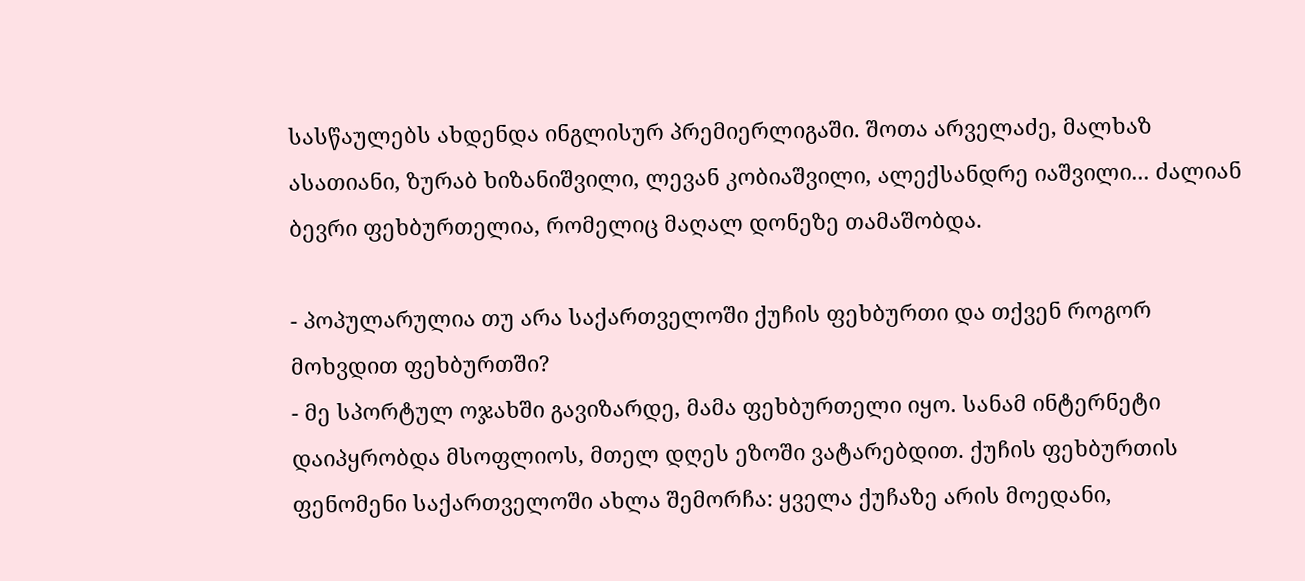სასწაულებს ახდენდა ინგლისურ პრემიერლიგაში. შოთა არველაძე, მალხაზ ასათიანი, ზურაბ ხიზანიშვილი, ლევან კობიაშვილი, ალექსანდრე იაშვილი... ძალიან ბევრი ფეხბურთელია, რომელიც მაღალ დონეზე თამაშობდა.

- პოპულარულია თუ არა საქართველოში ქუჩის ფეხბურთი და თქვენ როგორ მოხვდით ფეხბურთში?
- მე სპორტულ ოჯახში გავიზარდე, მამა ფეხბურთელი იყო. სანამ ინტერნეტი დაიპყრობდა მსოფლიოს, მთელ დღეს ეზოში ვატარებდით. ქუჩის ფეხბურთის ფენომენი საქართველოში ახლა შემორჩა: ყველა ქუჩაზე არის მოედანი,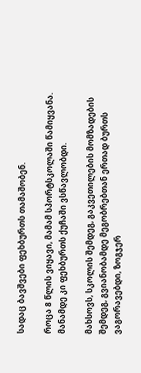სადაც ბავშვები ფეხბურთს თამაშობენ.

როცა 8 წლის ვიყავი, მამამ სპორტსკოლაში წამიყვანა. მანამდე კი ფეხბურთს ქუჩაში ვსწავლობდი.

მახსოვს, სკოლის შემდეგ, გაკვეთილების მომზადების შემდეგ, გვიანობამდე მეგობრებთან ერთად ბურთს ვაგორავებდი, ზოგჯერ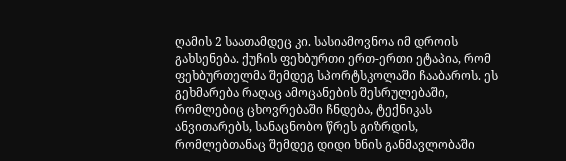ღამის 2 საათამდეც კი. სასიამოვნოა იმ დროის გახსენება. ქუჩის ფეხბურთი ერთ-ერთი ეტაპია, რომ ფეხბურთელმა შემდეგ სპორტსკოლაში ჩააბაროს. ეს გეხმარება რაღაც ამოცანების შესრულებაში, რომლებიც ცხოვრებაში ჩნდება, ტექნიკას ანვითარებს, სანაცნობო წრეს გიზრდის, რომლებთანაც შემდეგ დიდი ხნის განმავლობაში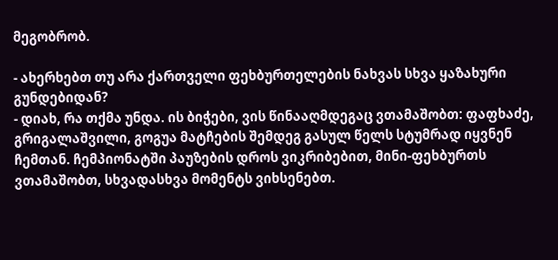მეგობრობ.

- ახერხებთ თუ არა ქართველი ფეხბურთელების ნახვას სხვა ყაზახური გუნდებიდან?
- დიახ, რა თქმა უნდა. ის ბიჭები, ვის წინააღმდეგაც ვთამაშობთ: ფაფხაძე, გრიგალაშვილი, გოგუა მატჩების შემდეგ გასულ წელს სტუმრად იყვნენ ჩემთან. ჩემპიონატში პაუზების დროს ვიკრიბებით, მინი-ფეხბურთს ვთამაშობთ, სხვადასხვა მომენტს ვიხსენებთ.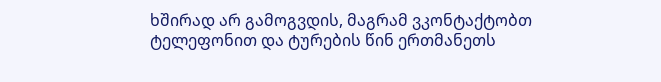ხშირად არ გამოგვდის, მაგრამ ვკონტაქტობთ ტელეფონით და ტურების წინ ერთმანეთს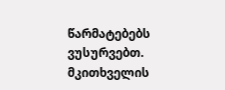წარმატებებს ვუსურვებთ.
მკითხველის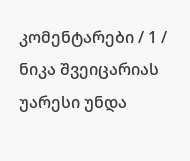კომენტარები / 1 /
ნიკა შვეიცარიას უარესი უნდა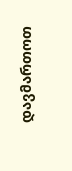დავმართოთ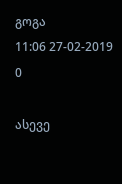გოგა
11:06 27-02-2019
0

ასევე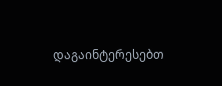დაგაინტერესებთ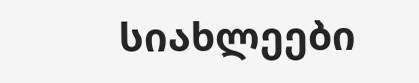სიახლეები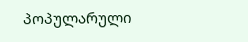პოპულარული